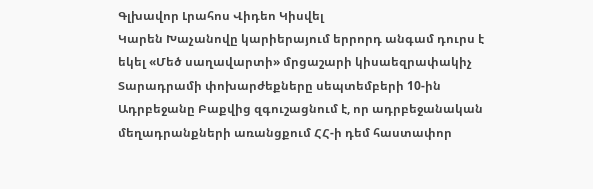Գլխավոր Լրահոս Վիդեո Կիսվել
Կարեն Խաչանովը կարիերայում երրորդ անգամ դուրս է եկել «Մեծ սաղավարտի» մրցաշարի կիսաեզրափակիչ Տարադրամի փոխարժեքները սեպտեմբերի 10-ին Ադրբեջանը Բաքվից զգուշացնում է, որ ադրբեջանական մեղադրանքների առանցքում ՀՀ-ի դեմ հաստափոր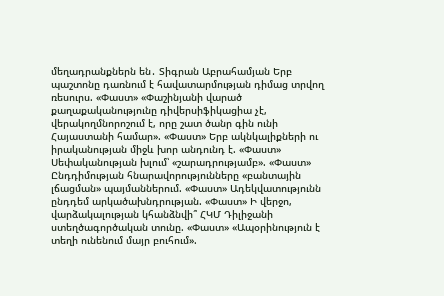մեղադրանքներն են․ Տիգրան Աբրահամյան Երբ պաշտոնը դառնում է հավատարմության դիմաց տրվող ռեսուրս. «Փաստ» «Փաշինյանի վարած քաղաքականությունը դիվերսիֆիկացիա չէ, վերակողմնորոշում է, որը շատ ծանր գին ունի Հայաստանի համար». «Փաստ» Երբ ակնկալիքների ու իրականության միջև խոր անդունդ է. «Փաստ» Սեփականության խլում՝ «շարադրությամբ». «Փաստ» Ընդդիմության հնարավորությունները «բանտային լճացման» պայմաններում. «Փաստ» Ադեկվատությունն ընդդեմ արկածախնդրության. «Փաստ» Ի վերջո, վարձակալության կհանձնվի՞ ՀԿՄ Դիլիջանի ստեղծագործական տունը. «Փաստ» «Ապօրինություն է տեղի ունենում մայր բուհում».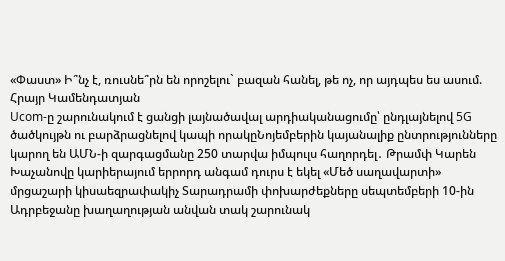«Փաստ» Ի՞նչ է, ռուսնե՞րն են որոշելու` բազան հանել, թե ոչ, որ այդպես ես ասում. Հրայր Կամենդատյան
Ucom-ը շարունակում է ցանցի լայնածավալ արդիականացումը՝ ընդլայնելով 5G ծածկույթն ու բարձրացնելով կապի որակըՆոյեմբերին կայանալիք ընտրությունները կարող են ԱՄՆ-ի զարգացմանը 250 տարվա իմպուլս հաղորդել․ Թրամփ Կարեն Խաչանովը կարիերայում երրորդ անգամ դուրս է եկել «Մեծ սաղավարտի» մրցաշարի կիսաեզրափակիչ Տարադրամի փոխարժեքները սեպտեմբերի 10-ին Ադրբեջանը խաղաղության անվան տակ շարունակ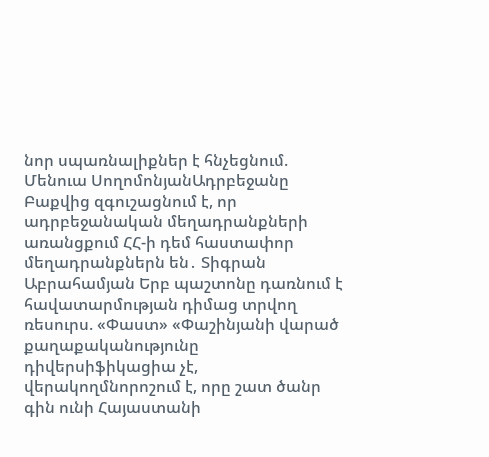նոր սպառնալիքներ է հնչեցնում. Մենուա ՍողոմոնյանԱդրբեջանը Բաքվից զգուշացնում է, որ ադրբեջանական մեղադրանքների առանցքում ՀՀ-ի դեմ հաստափոր մեղադրանքներն են․ Տիգրան Աբրահամյան Երբ պաշտոնը դառնում է հավատարմության դիմաց տրվող ռեսուրս. «Փաստ» «Փաշինյանի վարած քաղաքականությունը դիվերսիֆիկացիա չէ, վերակողմնորոշում է, որը շատ ծանր գին ունի Հայաստանի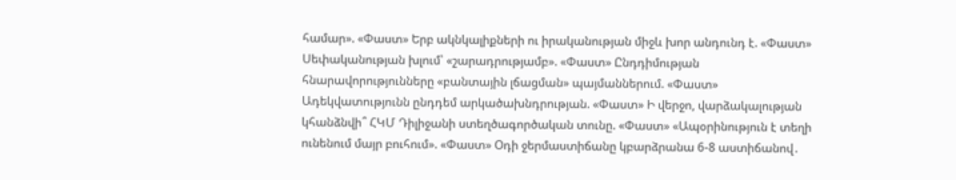համար». «Փաստ» Երբ ակնկալիքների ու իրականության միջև խոր անդունդ է. «Փաստ» Սեփականության խլում՝ «շարադրությամբ». «Փաստ» Ընդդիմության հնարավորությունները «բանտային լճացման» պայմաններում. «Փաստ» Ադեկվատությունն ընդդեմ արկածախնդրության. «Փաստ» Ի վերջո, վարձակալության կհանձնվի՞ ՀԿՄ Դիլիջանի ստեղծագործական տունը. «Փաստ» «Ապօրինություն է տեղի ունենում մայր բուհում». «Փաստ» Օդի ջերմաստիճանը կբարձրանա 6-8 աստիճանով․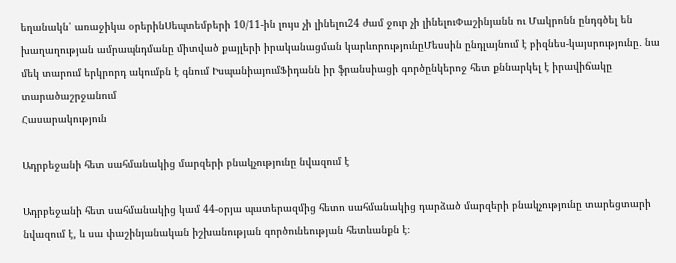եղանակն՝ առաջիկա օրերինՍեպտեմբերի 10/11-ին լույս չի լինելու24 ժամ ջուր չի լինելուՓաշինյանն ու Մակրոնն ընդգծել են խաղաղության ամրապնդմանը միտված քայլերի իրականացման կարևորությունըՄեսսին ընդլայնում է բիզնես-կայսրությունը․ նա մեկ տարում երկրորդ ակումբն է գնում ԻսպանիայումՖիդանն իր ֆրանսիացի գործընկերոջ հետ քննարկել է իրավիճակը տարածաշրջանում
Հասարակություն

Ադրբեջանի հետ սահմանակից մարզերի բնակչությունը նվազում է

Ադրբեջանի հետ սահմանակից կամ 44-օրյա պատերազմից հետո սահմանակից դարձած մարզերի բնակչությունը տարեցտարի նվազում է, և սա փաշինյանական իշխանության գործունեության հետևանքն է։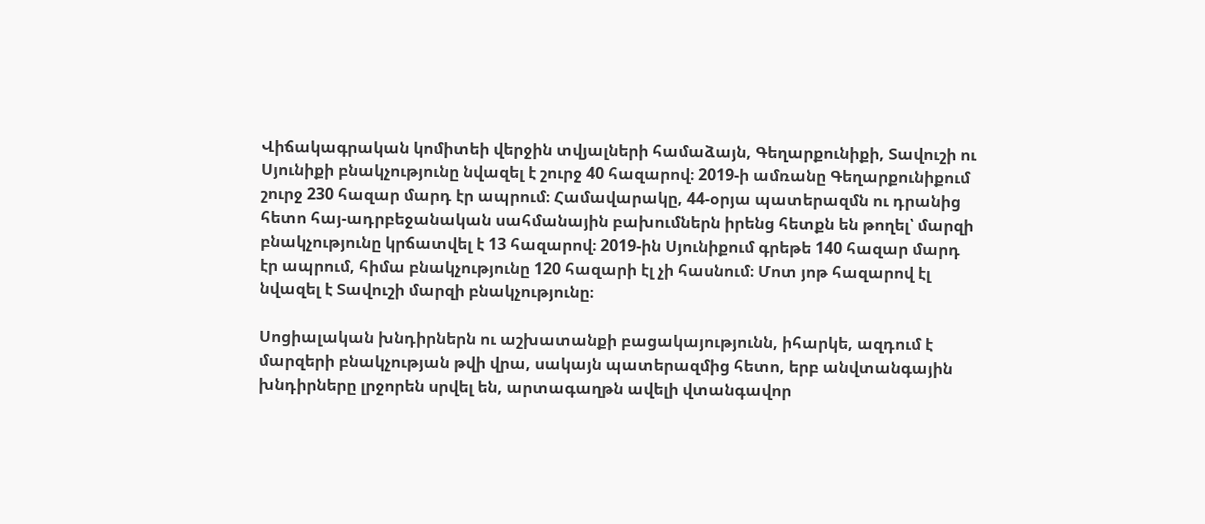Վիճակագրական կոմիտեի վերջին տվյալների համաձայն, Գեղարքունիքի, Տավուշի ու Սյունիքի բնակչությունը նվազել է շուրջ 40 հազարով։ 2019-ի ամռանը Գեղարքունիքում շուրջ 230 հազար մարդ էր ապրում։ Համավարակը, 44-օրյա պատերազմն ու դրանից հետո հայ-ադրբեջանական սահմանային բախումներն իրենց հետքն են թողել՝ մարզի բնակչությունը կրճատվել է 13 հազարով։ 2019-ին Սյունիքում գրեթե 140 հազար մարդ էր ապրում, հիմա բնակչությունը 120 հազարի էլ չի հասնում։ Մոտ յոթ հազարով էլ նվազել է Տավուշի մարզի բնակչությունը։

Սոցիալական խնդիրներն ու աշխատանքի բացակայությունն, իհարկե, ազդում է մարզերի բնակչության թվի վրա, սակայն պատերազմից հետո, երբ անվտանգային խնդիրները լրջորեն սրվել են, արտագաղթն ավելի վտանգավոր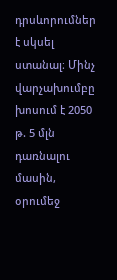դրսևորումներ է սկսել ստանալ։ Մինչ վարչախումբը խոսում է 2050 թ. 5 մլն դառնալու մասին, օրումեջ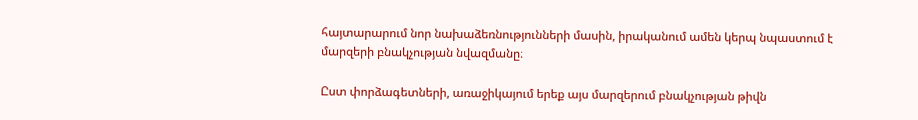հայտարարում նոր նախաձեռնությունների մասին, իրականում ամեն կերպ նպաստում է մարզերի բնակչության նվազմանը։

Ըստ փորձագետների, առաջիկայում երեք այս մարզերում բնակչության թիվն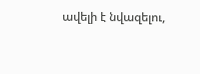ավելի է նվազելու,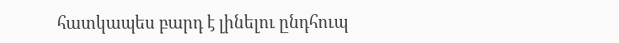հատկապես բարդ է լինելու ընդհուպ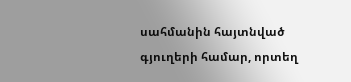սահմանին հայտնված գյուղերի համար, որտեղ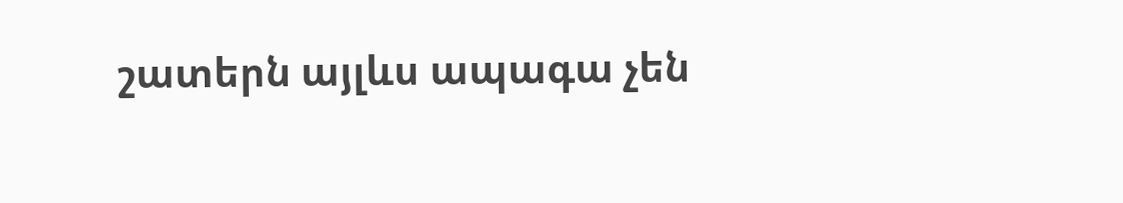շատերն այլևս ապագա չեն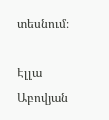տեսնում։

Էլլա Աբովյան